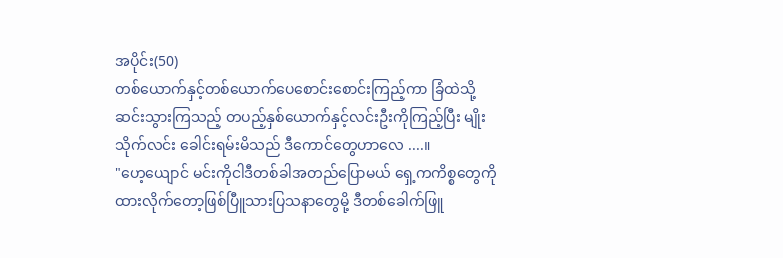အပိုင်း(50)
တစ်ယောက်နှင့်တစ်ယောက်ပေစောင်းစောင်းကြည့်ကာ ခြံထဲသို့ဆင်းသွားကြသည့် တပည့်နှစ်ယောက်နှင့်လင်းဦးကိုကြည့်ပြီး မျိုးသိုက်လင်း ခေါင်းရမ်းမိသည် ဒီကောင်တွေဟာလေ ....။
"ဟေ့ယျောင် မင်းကိုငါဒီတစ်ခါအတည်ပြောမယ် ရှေ့ကကိစ္စတွေကိုထားလိုက်တော့ဖြစ်ပြီူသားပြသနာတွေမို့ ဒီတစ်ခေါက်ဖြူ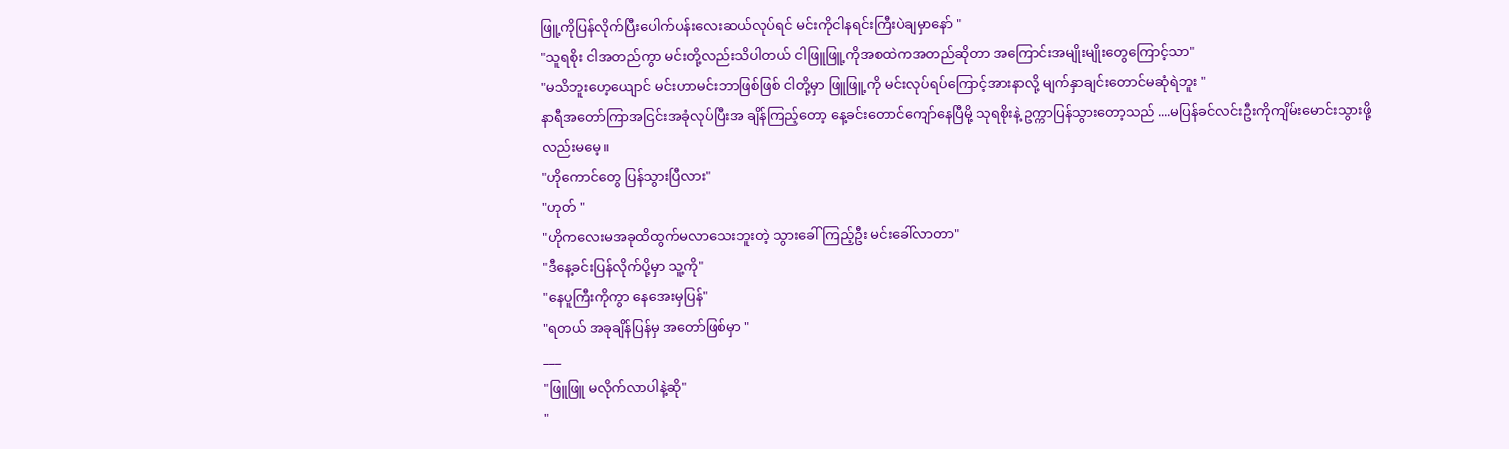ဖြူ့ကိုပြန်လိုက်ပြီးပေါက်ပန်းလေးဆယ်လုပ်ရင် မင်းကိုငါနရင်းကြီးပဲချမှာနော် "
"သူရစိုး ငါအတည်ကွာ မင်းတို့လည်းသိပါတယ် ငါဖြူဖြူ့ကိုအစထဲကအတည်ဆိုတာ အကြောင်းအမျိုးမျိုးတွေကြောင့်သာ"
"မသိဘူးဟေ့ယျောင် မင်းဟာမင်းဘာဖြစ်ဖြစ် ငါတို့မှာ ဖြူဖြူ့ကို မင်းလုပ်ရပ်ကြောင့်အားနာလို့ မျက်နှာချင်းတောင်မဆုံရဲဘူး "
နာရီအတော်ကြာအငြင်းအခုံလုပ်ပြီးအ ချိန်ကြည့်တော့ နေ့ခင်းတောင်ကျော်နေပြီမို့ သုရစိုးနဲ့ ဥက္ကာပြန်သွားတော့သည် ....မပြန်ခင်လင်းဦးကိုကျိမ်းမောင်းသွားဖို့လည်းမမေ့။
"ဟိုကောင်တွေ ပြန်သွားပြီလား"
"ဟုတ် "
"ဟိုကလေးမအခုထိထွက်မလာသေးဘူးတဲ့ သွားခေါ်ကြည့်ဦး မင်းခေါ်လာတာ"
"ဒီနေ့ခင်းပြန်လိုက်ပို့မှာ သူ့ကို"
"နေပူကြီးကိုကွာ နေအေးမှပြန်"
"ရတယ် အခုချိန်ပြန်မှ အတော်ဖြစ်မှာ "
___
"ဖြူဖြူ မလိုက်လာပါနဲ့ဆို"
"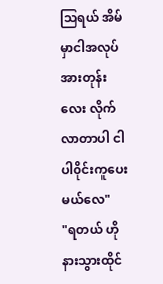သြရယ် အိမ်မှာငါအလုပ်အားတုန်းလေး လိုက်လာတာပါ ငါပါ၀ိုင်းကူပေးမယ်လေ"
"ရတယ် ဟိုနားသွားထိုင်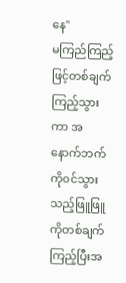နေ"
မကြည်ကြည့်ဖြင့်တစ်ချက်ကြည့်သွားကာ အနောက်ဘက်ကို၀င်သွားသည့်ဖြူဖြူကိုတစ်ချက်ကြည့်ပြီးအ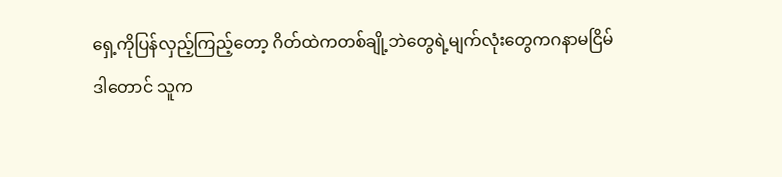ရှေ့ကိုပြန်လှည့်ကြည့်တော့ ဂိတ်ထဲကတစ်ချို့ဘဲတွေရဲ့မျက်လုံးတွေကဂနာမငြိမ်
ဒါတောင် သူက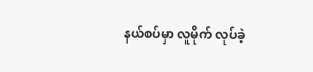နယ်စပ်မှာ လူမိုက် လုပ်ခဲ့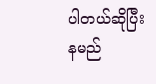ပါတယ်ဆိုပြီး နမည်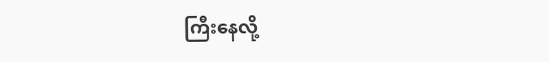ကြီးနေလို့